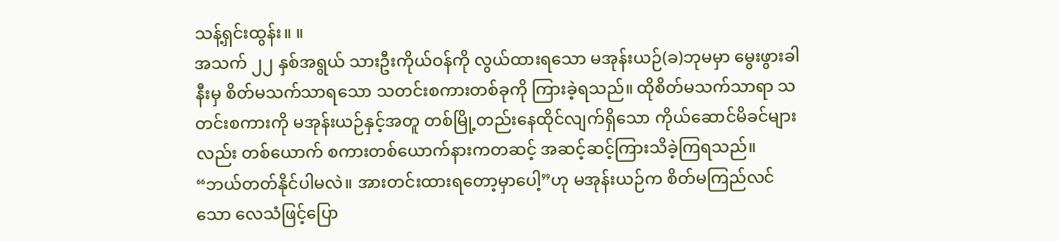သန့်ရှင်းထွန်း။ ။
အသက် ၂၂ နှစ်အရွယ် သားဦးကိုယ်ဝန်ကို လွယ်ထားရသော မအုန်းယဉ်(ခ)ဘုမမှာ မွေးဖွားခါနီးမှ စိတ်မသက်သာရသော သတင်းစကားတစ်ခုကို ကြားခဲ့ရသည်။ ထိုစိတ်မသက်သာရာ သတင်းစကားကို မအုန်းယဉ်နှင့်အတူ တစ်မြို့တည်းနေထိုင်လျက်ရှိသော ကိုယ်ဆောင်မိခင်များလည်း တစ်ယောက် စကားတစ်ယောက်နားကတဆင့် အဆင့်ဆင့်ကြားသိခဲ့ကြရသည်။
“ဘယ်တတ်နိုင်ပါမလဲ။ အားတင်းထားရတော့မှာပေါ့”ဟု မအုန်းယဉ်က စိတ်မကြည်လင်သော လေသံဖြင့်ပြော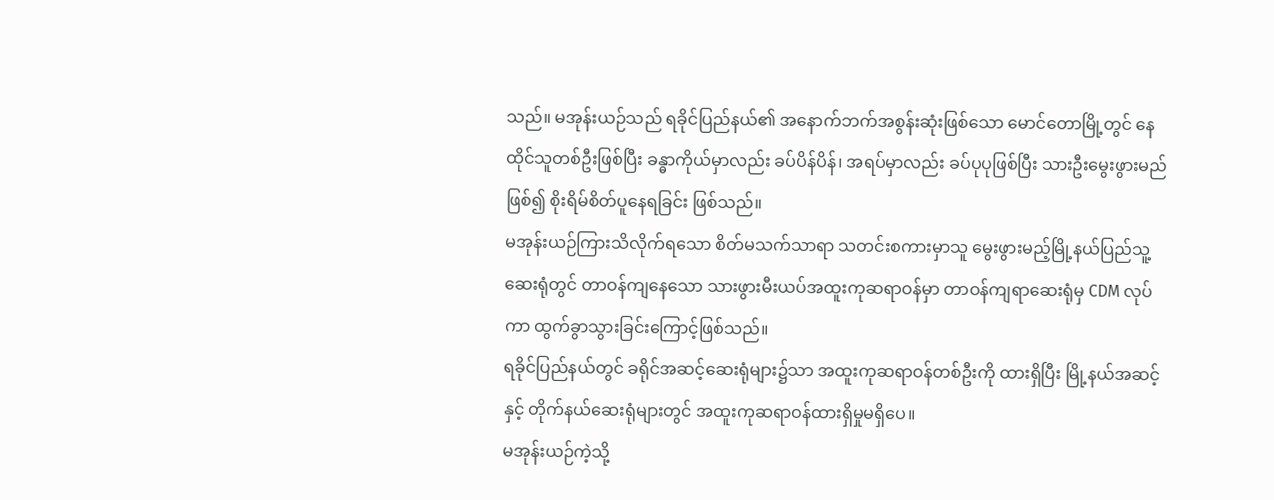သည်။ မအုန်းယဉ်သည် ရခိုင်ပြည်နယ်၏ အနောက်ဘက်အစွန်းဆုံးဖြစ်သော မောင်တောမြို့တွင် နေထိုင်သူတစ်ဦးဖြစ်ပြီး ခန္ဓာကိုယ်မှာလည်း ခပ်ပိန်ပိန်၊ အရပ်မှာလည်း ခပ်ပုပုဖြစ်ပြီး သားဦးမွေးဖွားမည်ဖြစ်၍ စိုးရိမ်စိတ်ပူနေရခြင်း ဖြစ်သည်။
မအုန်းယဉ်ကြားသိလိုက်ရသော စိတ်မသက်သာရာ သတင်းစကားမှာသူ မွေးဖွားမည့်မြို့နယ်ပြည်သူ့ဆေးရုံတွင် တာဝန်ကျနေသော သားဖွားမီးယပ်အထူးကုဆရာဝန်မှာ တာဝန်ကျရာဆေးရုံမှ CDM လုပ်ကာ ထွက်ခွာသွားခြင်းကြောင့်ဖြစ်သည်။
ရခိုင်ပြည်နယ်တွင် ခရိုင်အဆင့်ဆေးရုံများ၌သာ အထူးကုဆရာဝန်တစ်ဦးကို ထားရှိပြီး မြို့နယ်အဆင့်နှင့် တိုက်နယ်ဆေးရုံများတွင် အထူးကုဆရာဝန်ထားရှိမှုမရှိပေ။
မအုန်းယဉ်ကဲ့သို့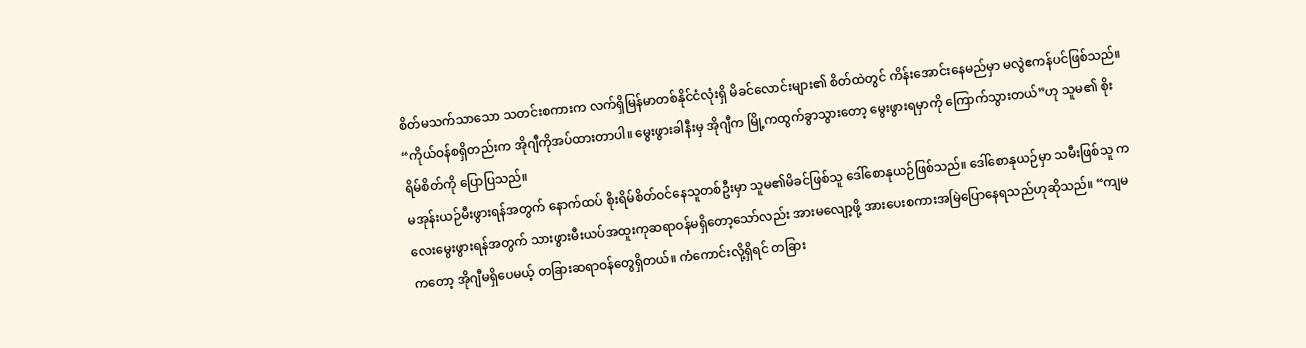စိတ်မသက်သာသော သတင်းစကားက လက်ရှိမြန်မာတစ်နိုင်ငံလုံးရှိ မိခင်လောင်းများ၏ စိတ်ထဲတွင် ကိန်းအောင်းနေမည်မှာ မလွဲဧကန်ပင်ဖြစ်သည်။
“ကိုယ်ဝန်စရှိတည်းက အိုဂျီကိုအပ်ထားတာပါ။ မွေးဖွားခါနီးမှ အိုဂျီက မြို့ကထွက်ခွာသွားတော့ မွေးဖွားရမှာကို ကြောက်သွားတယ်”ဟု သူမ၏ စိုးရိမ်စိတ်ကို ပြောပြသည်။
မအုန်းယဉ်မီးဖွားရန်အတွက် နောက်ထပ် စိုးရိမ်စိတ်ဝင်နေသူတစ်ဦးမှာ သူမ၏မိခင်ဖြစ်သူ ဒေါ်စောနုယဉ်ဖြစ်သည်။ ဒေါ်စောနုယဉ်မှာ သမီးဖြစ်သူ ကလေးမွေးဖွားရန်အတွက် သားဖွားမီးယပ်အထူးကုဆရာဝန်မရှိတော့သော်လည်း အားမလျော့ဖို့ အားပေးစကားအမြဲပြောနေရသည်ဟုဆိုသည်။ “ကျမကတော့ အိုဂျီမရှိပေမယ့် တခြားဆရာဝန်တွေရှိတယ်။ ကံကောင်းလို့ရှိရင် တခြား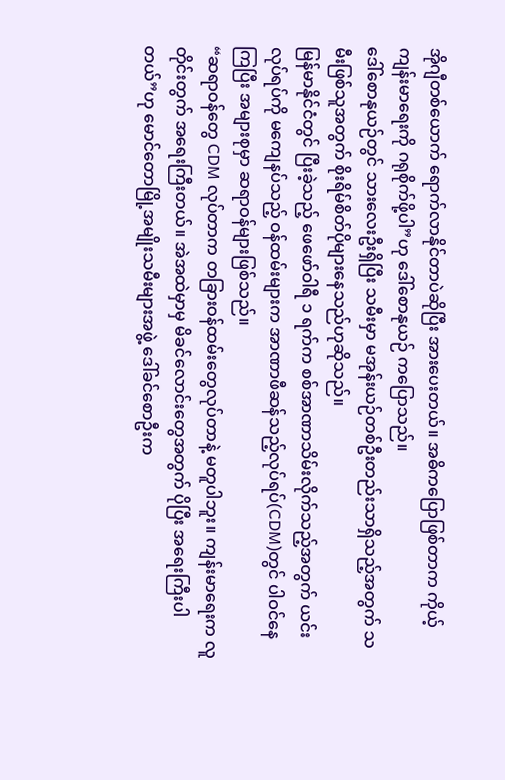အိုဂျီတစ်ယောက် ရောက်လာနိုင်တာပဲဆိုပြီး အားပေးတယ်။ အဓိကပြောဖြစ်တာက ကိုယ့်ကျန်းမာရေးကို ဂရုစိုက်ဖို့ပါ”ဟု ဒေါ်စောနုယဉ် ကပြောသည်။
ဒေါ်စောနုယဉ်တွင် သားလေးဦးရှိပြီး သမီးမှာ မအုန်းယဉ်တစ်ဦးတည်းသာရှိသည့်အတွက် သမီးဖြစ်သူအတွက် စိုးရိမ်စိတ်ပိုများနေသည်ဟုဆိုသည်။
မြန်မာနိုင်ငံတွင် ပြီးခဲ့သည့် ဖေဖော်ဝါရီ ၁ ရက်က စစ်အာဏာသိမ်းလိုက်သည့်အတွက် ယင်းလုပ်ရပ်ကို မကျေနပ်သည့် ဝန်ထမ်းများက အာဏာဖီဆန်သည့်လုပ်ရပ်(CDM)တွင် ပါဝင်နေကြပြီး အများစုမှာ ဆရာဝန်များဖြစ်သည်။
“ဆရာဝန်တွေ CDM လုပ်တာက တခြားဝန်ထမ်းတွေလုပ်တာနဲ့ မတူပါဘူး။ ကျန်းမာရေးက လူတိုင်းတွက် အရေးကြီးတယ်။ အဲအထဲမှာမှ မိခင်လောင်းတွေအတွက် ပိုပြီး အရေးကြီးပါတယ်”ဟု မောင်တောမြို့အမျိုးသမီးများအဖွဲ့ ဒေါ်ခင်စောဦးက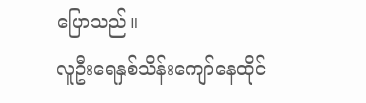ပြောသည်။
လူဦးရေနှစ်သိန်းကျော်နေထိုင်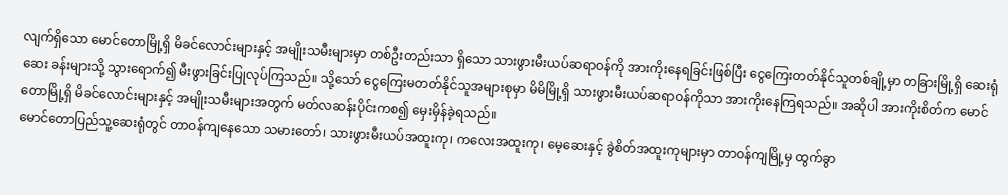လျက်ရှိသော မောင်တောမြို့ရှိ မိခင်လောင်းများနှင့် အမျိုးသမီးများမှာ တစ်ဦးတည်းသာ ရှိသော သားဖွားမီးယပ်ဆရာဝန်ကို အားကိုးနေရခြင်းဖြစ်ပြီး ငွေကြေးတတ်နိုင်သူတစ်ချို့မှာ တခြားမြို့ရှိ ဆေးရုံဆေး ခန်းများသို့ သွားရောက်၍ မီးဖွားခြင်းပြုလုပ်ကြသည်။ သို့သော် ငွေကြေးမတတ်နိုင်သူအများစုမှာ မိမိမြို့ရှိ သားဖွားမီးယပ်ဆရာဝန်ကိုသာ အားကိုးနေကြရသည်။ အဆိုပါ အားကိုးစိတ်က မောင်တောမြို့ရှိ မိခင်လောင်းများနှင့် အမျိုးသမီးများအတွက် မတ်လဆန်းပိုင်းကစ၍ မှေးမှိန်ခဲ့ရသည်။
မောင်တောပြည်သူ့ဆေးရုံတွင် တာဝန်ကျနေသော သမားတော်၊ သားဖွားမီးယပ်အထူးကု၊ ကလေးအထူးကု၊ မေ့ဆေးနှင့် ခွဲစိတ်အထူးကုများမှာ တာဝန်ကျမြို့မှ ထွက်ခွာ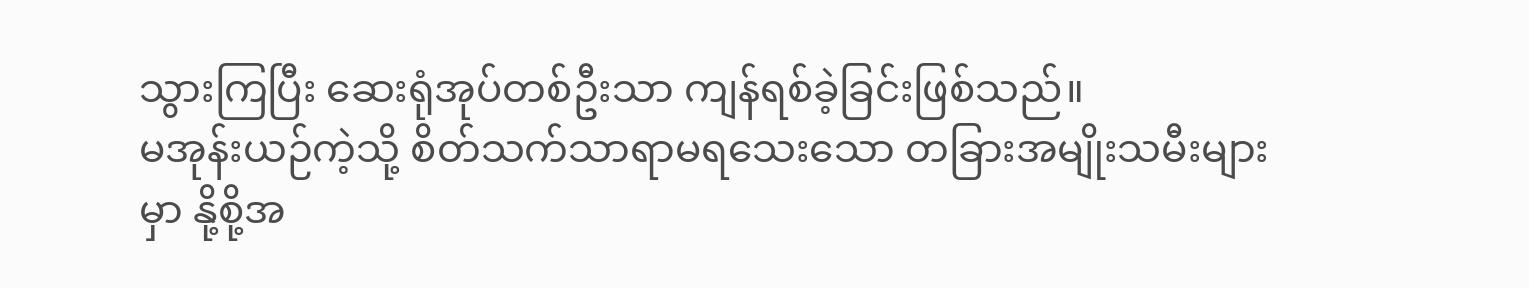သွားကြပြီး ဆေးရုံအုပ်တစ်ဦးသာ ကျန်ရစ်ခဲ့ခြင်းဖြစ်သည်။
မအုန်းယဉ်ကဲ့သို့ စိတ်သက်သာရာမရသေးသော တခြားအမျိုးသမီးများမှာ နို့စို့အ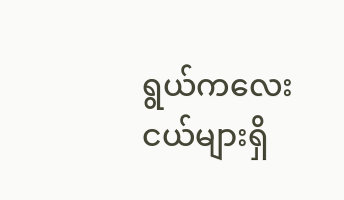ရွယ်ကလေးငယ်များရှိ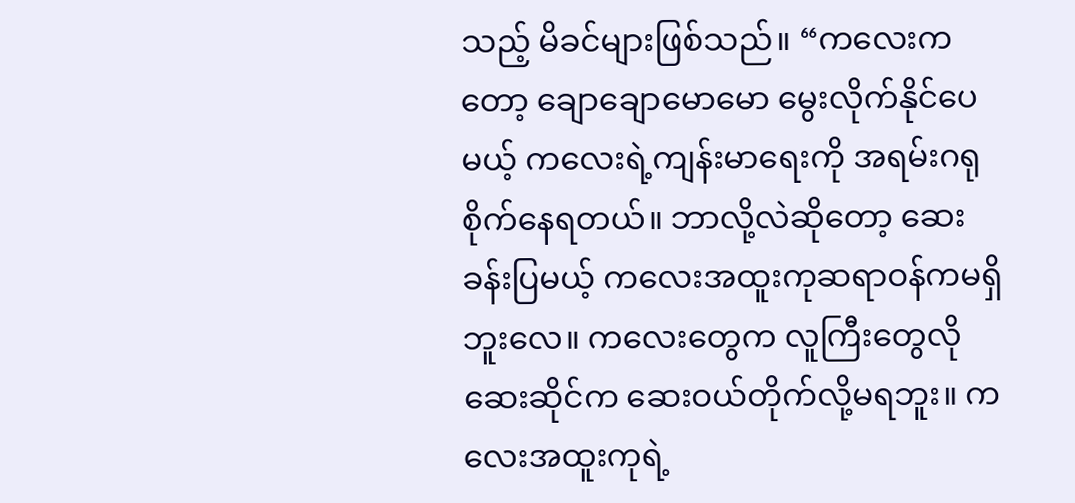သည့် မိခင်များဖြစ်သည်။ “ကလေးကတော့ ချောချောမောမော မွေးလိုက်နိုင်ပေမယ့် ကလေးရဲ့ကျန်းမာရေးကို အရမ်းဂရုစိုက်နေရတယ်။ ဘာလို့လဲဆိုတော့ ဆေးခန်းပြမယ့် ကလေးအထူးကုဆရာဝန်ကမရှိဘူးလေ။ ကလေးတွေက လူကြီးတွေလို ဆေးဆိုင်က ဆေးဝယ်တိုက်လို့မရဘူး။ ကလေးအထူးကုရဲ့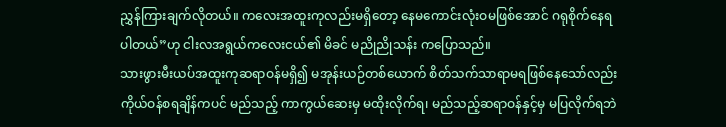ညွှန်ကြားချက်လိုတယ်။ ကလေးအထူးကုလည်းမရှိတော့ နေမကောင်းလုံးဝမဖြစ်အောင် ဂရုစိုက်နေရပါတယ်”ဟု ငါးလအရွယ်ကလေးငယ်၏ မိခင် မညိုညိုသန်း ကပြောသည်။
သားဖွားမီးယပ်အထူးကုဆရာဝန်မရှိ၍ မအုန်းယဉ်တစ်ယောက် စိတ်သက်သာရာမရဖြစ်နေသော်လည်း ကိုယ်ဝန်စရချိန်ကပင် မည်သည့် ကာကွယ်ဆေးမှ မထိုးလိုက်ရ၊ မည်သည့်ဆရာဝန်နှင့်မှ မပြလိုက်ရဘဲ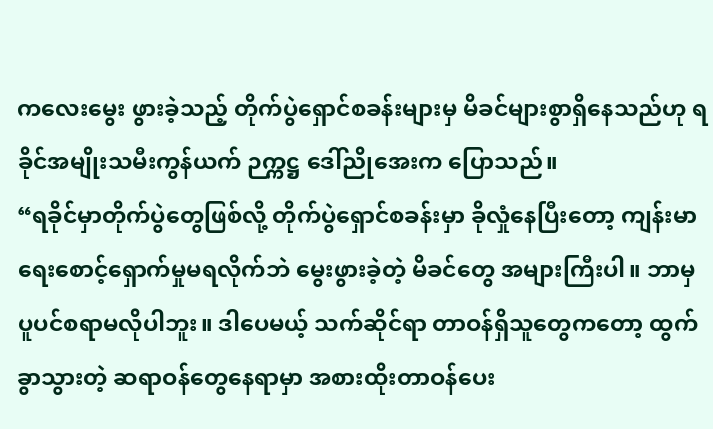ကလေးမွေး ဖွားခဲ့သည့် တိုက်ပွဲရှောင်စခန်းများမှ မိခင်များစွာရှိနေသည်ဟု ရခိုင်အမျိုးသမီးကွန်ယက် ဉက္ကဋ္ဌ ဒေါ်ညိုအေးက ပြောသည်။
“ရခိုင်မှာတိုက်ပွဲတွေဖြစ်လို့ တိုက်ပွဲရှောင်စခန်းမှာ ခိုလှုံနေပြီးတော့ ကျန်းမာရေးစောင့်ရှောက်မှုမရလိုက်ဘဲ မွေးဖွားခဲ့တဲ့ မိခင်တွေ အများကြီးပါ။ ဘာမှပူပင်စရာမလိုပါဘူး။ ဒါပေမယ့် သက်ဆိုင်ရာ တာဝန်ရှိသူတွေကတော့ ထွက်ခွာသွားတဲ့ ဆရာဝန်တွေနေရာမှာ အစားထိုးတာဝန်ပေး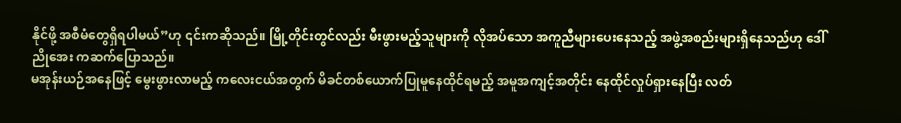နိုင်ဖို့ အစီမံတွေရှိရပါမယ်”ဟု ၎င်းကဆိုသည်။ မြို့တိုင်းတွင်လည်း မီးဖွားမည့်သူများကို လိုအပ်သော အကူညီများပေးနေသည့် အဖွဲ့အစည်းများရှိနေသည်ဟု ဒေါ်ညိုအေး ကဆက်ပြောသည်။
မအုန်းယဉ်အနေဖြင့် မွေးဖွားလာမည့် ကလေးငယ်အတွက် မိခင်တစ်ယောက်ပြုမူနေထိုင်ရမည့် အမူအကျင့်အတိုင်း နေထိုင်လှုပ်ရှားနေပြီး လတ်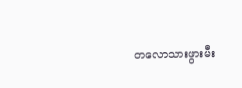တလောသားဖွားမီး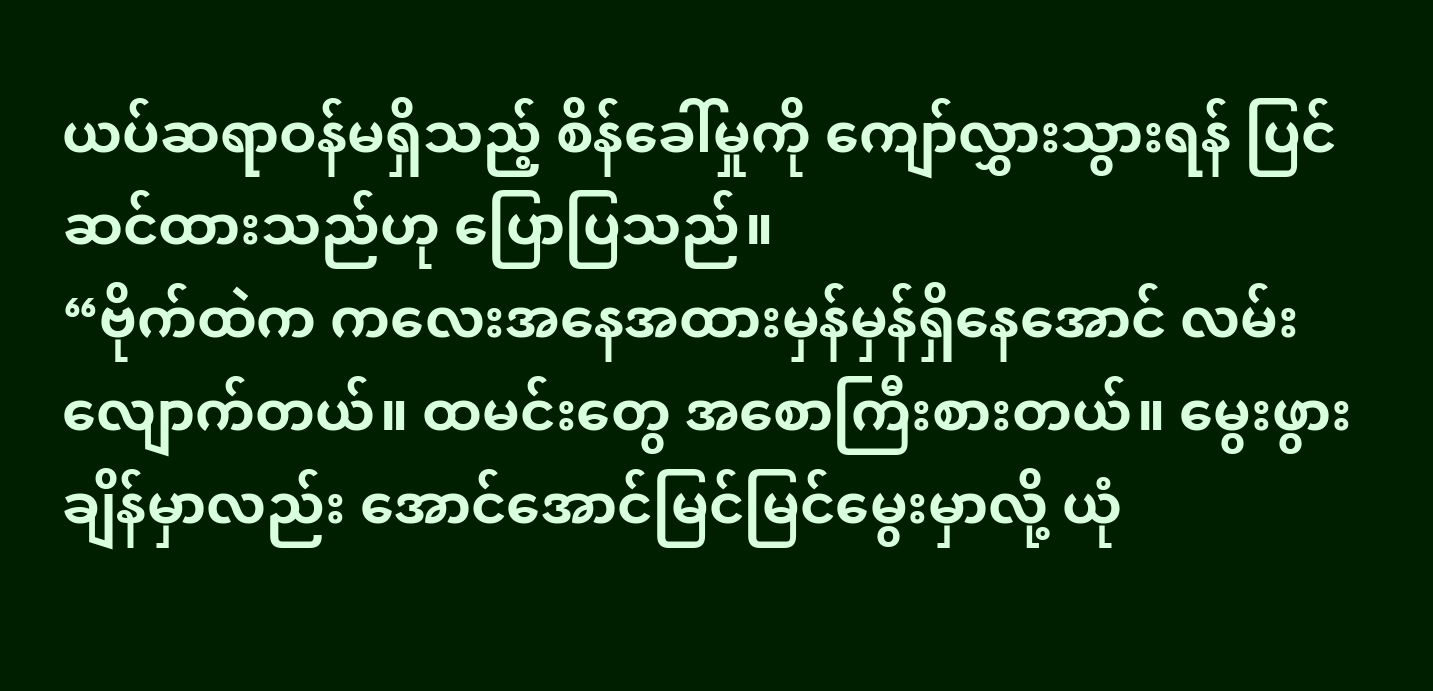ယပ်ဆရာဝန်မရှိသည့် စိန်ခေါ်မှုကို ကျော်လွှားသွားရန် ပြင်ဆင်ထားသည်ဟု ပြောပြသည်။
“ဗိုက်ထဲက ကလေးအနေအထားမှန်မှန်ရှိနေအောင် လမ်းလျောက်တယ်။ ထမင်းတွေ အစောကြီးစားတယ်။ မွေးဖွားချိန်မှာလည်း အောင်အောင်မြင်မြင်မွေးမှာလို့ ယုံ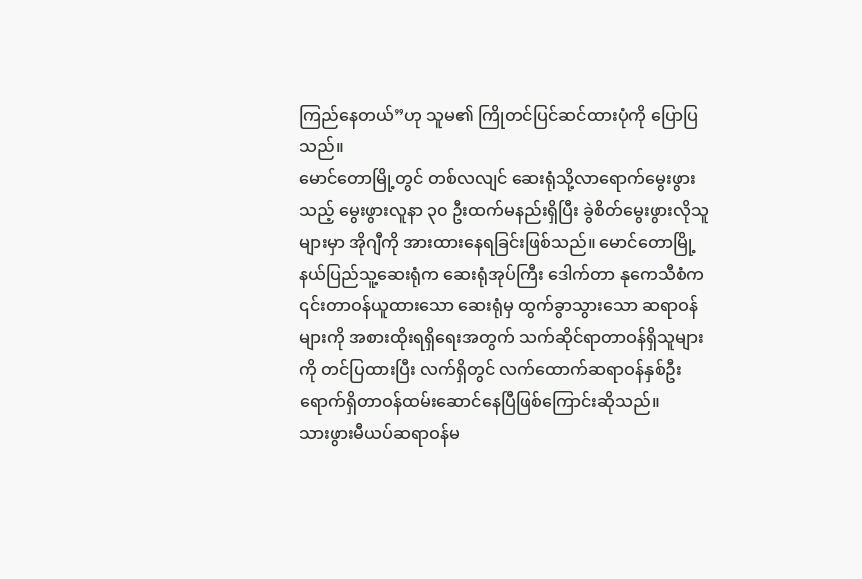ကြည်နေတယ်”ဟု သူမ၏ ကြိုတင်ပြင်ဆင်ထားပုံကို ပြောပြသည်။
မောင်တောမြို့တွင် တစ်လလျင် ဆေးရုံသို့လာရောက်မွေးဖွားသည့် မွေးဖွားလူနာ ၃၀ ဦးထက်မနည်းရှိပြီး ခွဲစိတ်မွေးဖွားလိုသူများမှာ အိုဂျီကို အားထားနေရခြင်းဖြစ်သည်။ မောင်တောမြို့နယ်ပြည်သူ့ဆေးရုံက ဆေးရုံအုပ်ကြီး ဒေါက်တာ နုကေသီစံက ၎င်းတာဝန်ယူထားသော ဆေးရုံမှ ထွက်ခွာသွားသော ဆရာဝန်များကို အစားထိုးရရှိရေးအတွက် သက်ဆိုင်ရာတာဝန်ရှိသူများကို တင်ပြထားပြီး လက်ရှိတွင် လက်ထောက်ဆရာဝန်နှစ်ဦး ရောက်ရှိတာဝန်ထမ်းဆောင်နေပြီဖြစ်ကြောင်းဆိုသည်။
သားဖွားမီယပ်ဆရာဝန်မ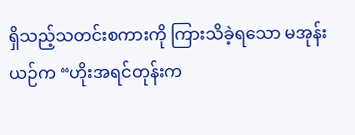ရှိသည့်သတင်းစကားကို ကြားသိခဲ့ရသော မအုန်းယဉ်က “ဟိုးအရင်တုန်းက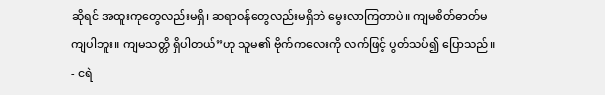ဆိုရင် အထူးကုတွေလည်းမရှိ၊ ဆရာဝန်တွေလည်းမရှိဘဲ မွေးလာကြတာပဲ။ ကျမစိတ်ဓာတ်မကျပါဘူး။ ကျမသတ္တိ ရှိပါတယ်”ဟု သူမ၏ ဗိုက်ကလေးကို လက်ဖြင့် ပွတ်သပ်၍ ပြောသည်။
- ငရဲ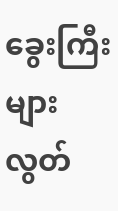ခွေးကြီးများ လွတ်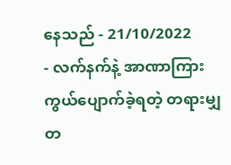နေသည် - 21/10/2022
- လက်နက်နဲ့ အာဏာကြား ကွယ်ပျောက်ခဲ့ရတဲ့ တရားမျှတ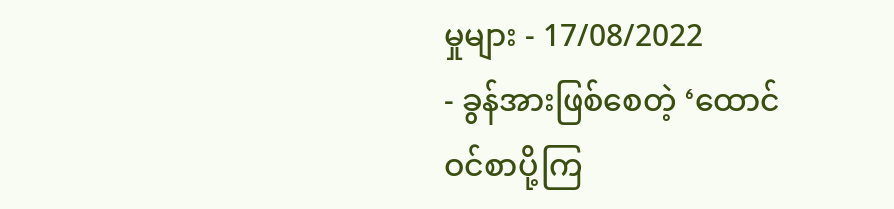မှုများ - 17/08/2022
- ခွန်အားဖြစ်စေတဲ့ ‘ထောင်ဝင်စာပို့ကြ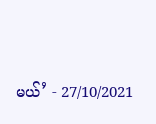မယ်’ - 27/10/2021